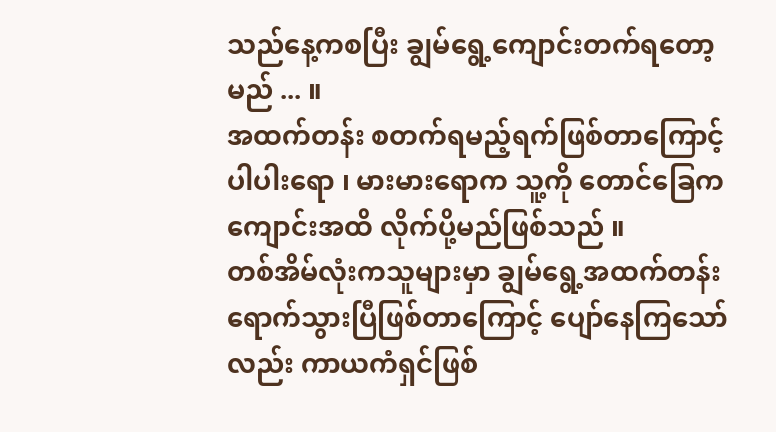သည်နေ့ကစပြီး ချွမ်ရွေ့ကျောင်းတက်ရတော့မည် ... ။
အထက်တန်း စတက်ရမည့်ရက်ဖြစ်တာကြောင့် ပါပါးရော ၊ မားမားရောက သူ့ကို တောင်ခြေက ကျောင်းအထိ လိုက်ပို့မည်ဖြစ်သည် ။
တစ်အိမ်လုံးကသူများမှာ ချွမ်ရွေ့အထက်တန်းရောက်သွားပြီဖြစ်တာကြောင့် ပျော်နေကြသော်လည်း ကာယကံရှင်ဖြစ်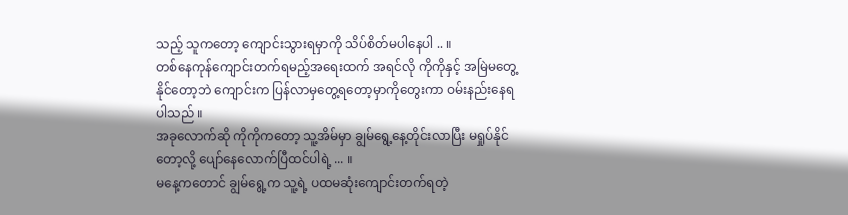သည့် သူကတော့ ကျောင်းသွားရမှာကို သိပ်စိတ်မပါနေပါ .. ။
တစ်နေကုန်ကျောင်းတက်ရမည့်အရေးထက် အရင်လို ကိုကိုနှင့် အမြဲမတွေ့နိုင်တော့ဘဲ ကျောင်းက ပြန်လာမှတွေ့ရတော့မှာကိုတွေးကာ ဝမ်းနည်းနေရပါသည် ။
အခုလောက်ဆို ကိုကိုကတော့ သူ့အိမ်မှာ ချွမ်ရွေ့နေ့တိုင်းလာပြီး မရှုပ်နိုင်တော့လို့ ပျော်နေလောက်ပြီထင်ပါရဲ့ ... ။
မနေ့ကတောင် ချွမ်ရွေ့က သူ့ရဲ့ ပထမဆုံးကျောင်းတက်ရတဲ့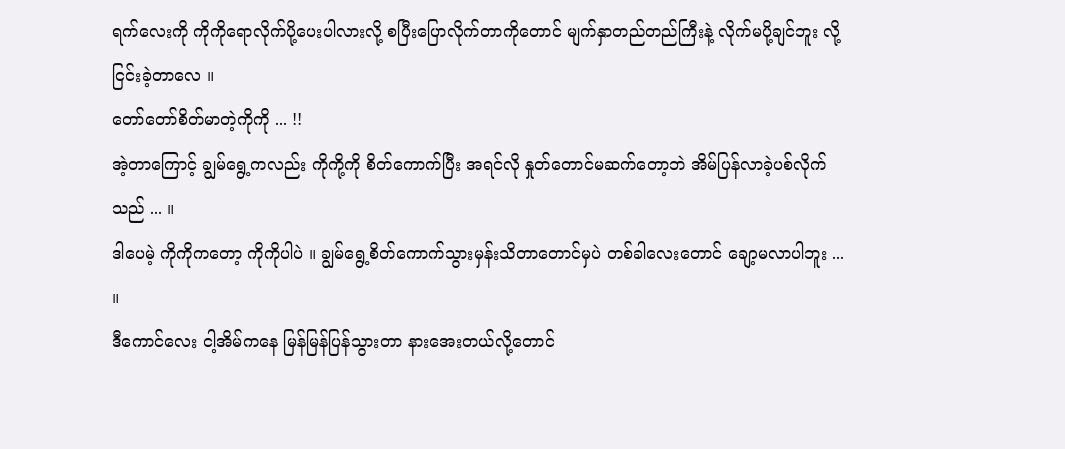ရက်လေးကို ကိုကိုရောလိုက်ပို့ပေးပါလားလို့ စပြီးပြောလိုက်တာကိုတောင် မျက်နှာတည်တည်ကြီးနဲ့ လိုက်မပို့ချင်ဘူး လို့ ငြင်းခဲ့တာလေ ။
တော်တော်စိတ်မာတဲ့ကိုကို ... !!
အဲ့တာကြောင့် ချွမ်ရွေ့ကလည်း ကိုကို့ကို စိတ်ကောက်ပြီး အရင်လို နှုတ်တောင်မဆက်တော့ဘဲ အိမ်ပြန်လာခဲ့ပစ်လိုက်သည် ... ။
ဒါပေမဲ့ ကိုကိုကတော့ ကိုကိုပါပဲ ။ ချွမ်ရွေ့စိတ်ကောက်သွားမှန်းသိတာတောင်မှပဲ တစ်ခါလေးတောင် ချော့မလာပါဘူး ... ။
ဒီကောင်လေး ငါ့အိမ်ကနေ မြန်မြန်ပြန်သွားတာ နားအေးတယ်လို့တောင်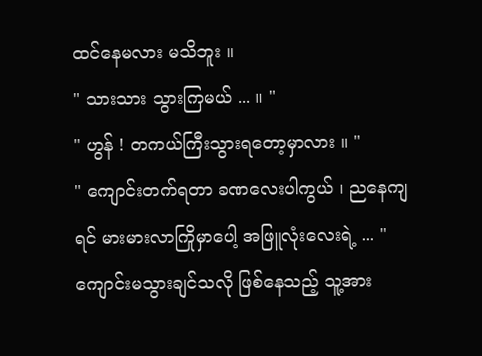ထင်နေမလား မသိဘူး ။
" သားသား သွားကြမယ် ... ။ "
" ဟွန် ! တကယ်ကြီးသွားရတော့မှာလား ။ "
" ကျောင်းတက်ရတာ ခဏလေးပါကွယ် ၊ ညနေကျရင် မားမားလာကြိုမှာပေါ့ အဖြူလုံးလေးရဲ့ ... "
ကျောင်းမသွားချင်သလို ဖြစ်နေသည့် သူ့အား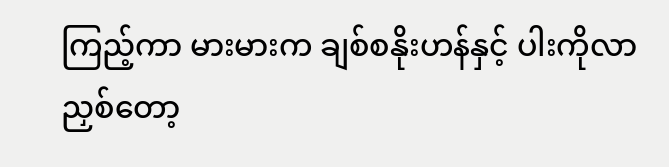ကြည့်ကာ မားမားက ချစ်စနိုးဟန်နှင့် ပါးကိုလာညှစ်တော့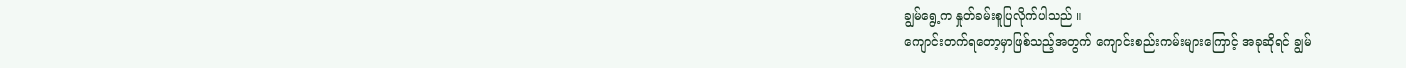ချွမ်ရွေ့က နှုတ်ခမ်းစူပြလိုက်ပါသည် ။
ကျောင်းတက်ရတော့မှာဖြစ်သည့်အတွက် ကျောင်းစည်းကမ်းများကြောင့် အခုဆိုရင် ချွမ်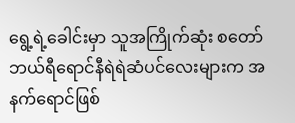ရွေ့ရဲ့ခေါင်းမှာ သူအကြိုက်ဆုံး စတော်ဘယ်ရီရောင်နီရဲရဲဆံပင်လေးများက အနက်ရောင်ဖြစ်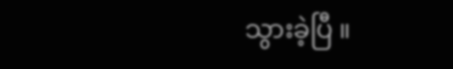သွားခဲ့ပြီ ။